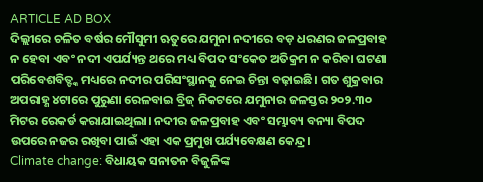ARTICLE AD BOX
ଦିଲ୍ଲୀରେ ଚଳିତ ବର୍ଷର ମୌସୁମୀ ଋତୁରେ ଯମୁନା ନଦୀରେ ବଡ଼ ଧରଣର ଜଳପ୍ରବାହ ନ ହେବା ଏବଂ ନଦୀ ଏପର୍ଯ୍ୟନ୍ତ ଥରେ ମଧ୍ୟ ବିପଦ ସଂକେତ ଅତିକ୍ରମ ନ କରିବା ଘଟଣା ପରିବେଶବିତ୍ଙ୍କ ମଧ୍ୟରେ ନଦୀର ପରିସଂସ୍ଥାନକୁ ନେଇ ଚିନ୍ତା ବଢ଼ାଇଛି। ଗତ ଶୁକ୍ରବାର ଅପରାହ୍ଣ ୪ଟାରେ ପୁରୁଣା ରେଳବାଇ ବ୍ରିଜ୍ ନିକଟରେ ଯମୁନାର ଜଳସ୍ତର ୨୦୨.୩୦ ମିଟର ରେକର୍ଡ କରାଯାଇଥିଲା। ନଦୀର ଜଳପ୍ରବାହ ଏବଂ ସମ୍ଭାବ୍ୟ ବନ୍ୟା ବିପଦ ଉପରେ ନଜର ରଖିବା ପାଇଁ ଏହା ଏକ ପ୍ରମୁଖ ପର୍ଯ୍ୟବେକ୍ଷଣ କେନ୍ଦ୍ର।
Climate change: ବିଧାୟକ ସନାତନ ବିଜୁଳିଙ୍କ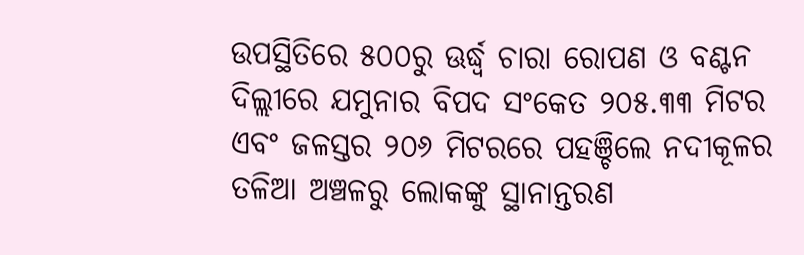ଉପସ୍ଥିତିରେ ୫୦୦ରୁ ଊର୍ଦ୍ଧ୍ୱ ଚାରା ରୋପଣ ଓ ବଣ୍ଟନ
ଦିଲ୍ଲୀରେ ଯମୁନାର ବିପଦ ସଂକେତ ୨୦୫.୩୩ ମିଟର ଏବଂ ଜଳସ୍ତର ୨୦୬ ମିଟରରେ ପହଞ୍ଚିଲେ ନଦୀକୂଳର ତଳିଆ ଅଞ୍ଚଳରୁ ଲୋକଙ୍କୁ ସ୍ଥାନାନ୍ତରଣ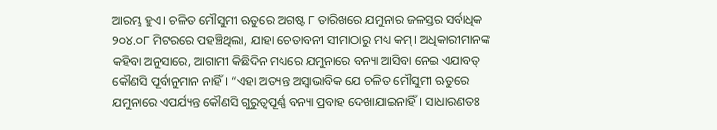ଆରମ୍ଭ ହୁଏ। ଚଳିତ ମୌସୁମୀ ଋତୁରେ ଅଗଷ୍ଟ ୮ ତାରିଖରେ ଯମୁନାର ଜଳସ୍ତର ସର୍ବାଧିକ ୨୦୪.୦୮ ମିଟରରେ ପହଞ୍ଚିଥିଲା, ଯାହା ଚେତାବନୀ ସୀମାଠାରୁ ମଧ୍ୟ କମ୍। ଅଧିକାରୀମାନଙ୍କ କହିବା ଅନୁସାରେ, ଆଗାମୀ କିଛିଦିନ ମଧ୍ୟରେ ଯମୁନାରେ ବନ୍ୟା ଆସିବା ନେଇ ଏଯାବତ୍ କୌଣସି ପୂର୍ବାନୁମାନ ନାହିଁ। “ଏହା ଅତ୍ୟନ୍ତ ଅସ୍ୱାଭାବିକ ଯେ ଚଳିତ ମୌସୁମୀ ଋତୁରେ ଯମୁନାରେ ଏପର୍ଯ୍ୟନ୍ତ କୌଣସି ଗୁରୁତ୍ୱପୂର୍ଣ୍ଣ ବନ୍ୟା ପ୍ରବାହ ଦେଖାଯାଇନାହିଁ। ସାଧାରଣତଃ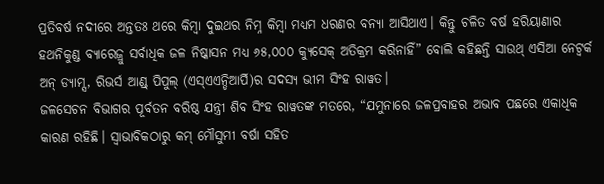ପ୍ରତିବର୍ଷ ନଦୀରେ ଅନ୍ତତଃ ଥରେ କିମ୍ବା ଦୁଇଥର ନିମ୍ନ କିମ୍ବା ମଧ୍ୟମ ଧରଣର ବନ୍ୟା ଆସିଥାଏ। କିନ୍ତୁ ଚଳିତ ବର୍ଷ ହରିୟାଣାର ହଥନିକୁଣ୍ଡ ବ୍ୟାରେଜ୍ରୁ ସର୍ବାଧିକ ଜଳ ନିଷ୍କାସନ ମଧ୍ୟ ୬୫,୦୦୦ କ୍ୟୁସେକ୍ ଅତିକ୍ରମ କରିନାହିଁ” ବୋଲି କହିଛନ୍ତି ସାଉଥ୍ ଏସିଆ ନେଟ୍ୱର୍କ ଅନ୍ ଡ୍ୟାମ୍ସ, ରିଭର୍ସ ଆଣ୍ଡ୍ ପିପୁଲ୍ (ଏସ୍ଏଏନ୍ଡିଆର୍ପି)ର ସଦସ୍ୟ ଭୀମ ସିଂହ ରାୱତ।
ଜଳସେଚନ ବିଭାଗର ପୂର୍ବତନ ବରିଷ୍ଠ ଯନ୍ତ୍ରୀ ଶିବ ସିଂହ ରାୱତଙ୍କ ମତରେ, “ଯମୁନାରେ ଜଳପ୍ରବାହର ଅଭାବ ପଛରେ ଏକାଧିକ କାରଣ ରହିଛି। ସ୍ୱାଭାବିକଠାରୁ କମ୍ ମୌସୁମୀ ବର୍ଷା ସହିତ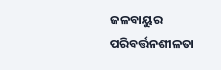ଜଳବାୟୁର ପରିବର୍ତ୍ତନଶୀଳତା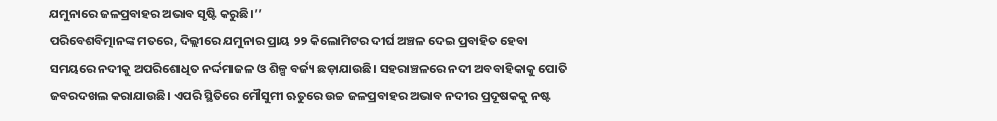ଯମୁନାରେ ଜଳପ୍ରବାହର ଅଭାବ ସୃଷ୍ଟି କରୁଛି।’’
ପରିବେଶବିତ୍ମାନଙ୍କ ମତରେ, ଦିଲ୍ଲୀରେ ଯମୁନାର ପ୍ରାୟ ୨୨ କିଲୋମିଟର ଦୀର୍ଘ ଅଞ୍ଚଳ ଦେଇ ପ୍ରବାହିତ ହେବା ସମୟରେ ନଦୀକୁ ଅପରିଶୋଧିତ ନର୍ଦ୍ଦମାଜଳ ଓ ଶିଳ୍ପ ବର୍ଜ୍ୟ ଛଡ଼ାଯାଉଛି। ସହରାଞ୍ଚଳରେ ନଦୀ ଅବବାହିକାକୁ ପୋତି ଜବରଦଖଲ କରାଯାଉଛି। ଏପରି ସ୍ଥିତିରେ ମୌସୁମୀ ଋତୁରେ ଉଚ୍ଚ ଜଳପ୍ରବାହର ଅଭାବ ନଦୀର ପ୍ରଦୂଷକକୁ ନଷ୍ଟ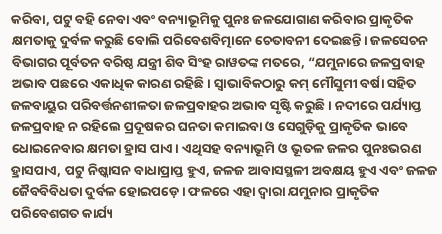କରିବା, ପଟୁ ବହି ନେବା ଏବଂ ବନ୍ୟାଭୂମିକୁ ପୁନଃ ଜଳଯୋଗାଣ କରିବାର ପ୍ରାକୃତିକ କ୍ଷମତାକୁ ଦୁର୍ବଳ କରୁଛି ବୋଲି ପରିବେଶବିତ୍ମାନେ ଚେତାବନୀ ଦେଇଛନ୍ତି। ଜଳସେଚନ ବିଭାଗର ପୂର୍ବତନ ବରିଷ୍ଠ ଯନ୍ତ୍ରୀ ଶିବ ସିଂହ ରାୱତଙ୍କ ମତରେ, “ଯମୁନାରେ ଜଳପ୍ରବାହ ଅଭାବ ପଛରେ ଏକାଧିକ କାରଣ ରହିଛି। ସ୍ୱାଭାବିକଠାରୁ କମ୍ ମୌସୁମୀ ବର୍ଷା ସହିତ ଜଳବାୟୁର ପରିବର୍ତ୍ତନଶୀଳତା ଜଳପ୍ରବାହର ଅଭାବ ସୃଷ୍ଟି କରୁଛି। ନଦୀରେ ପର୍ଯ୍ୟାପ୍ତ ଜଳପ୍ରବାହ ନ ରହିଲେ ପ୍ରଦୂଷକର ଘନତା କମାଇବା ଓ ସେଗୁଡ଼ିକୁ ପ୍ରାକୃତିକ ଭାବେ ଧୋଇନେବାର କ୍ଷମତା ହ୍ରାସ ପାଏ। ଏଥିସହ ବନ୍ୟାଭୂମି ଓ ଭୂତଳ ଜଳର ପୁନଃଭରଣ ହ୍ରାସପାଏ, ପଟୁ ନିଷ୍କାସନ ବାଧାପ୍ରାପ୍ତ ହୁଏ, ଜଳଜ ଆବାସସ୍ଥଳୀ ଅବକ୍ଷୟ ହୁଏ ଏବଂ ଜଳଜ ଜୈବବିବିଧତା ଦୁର୍ବଳ ହୋଇପଡ଼େ। ଫଳରେ ଏହା ଦ୍ବାରା ଯମୁନାର ପ୍ରାକୃତିକ ପରିବେଶଗତ କାର୍ଯ୍ୟ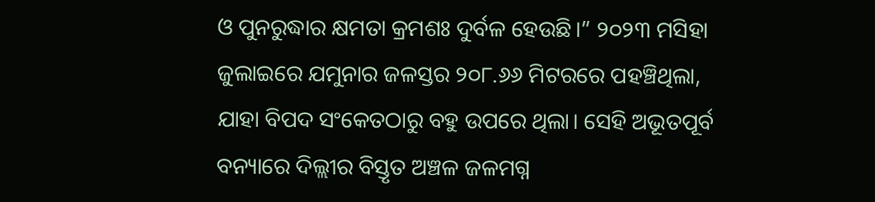ଓ ପୁନରୁଦ୍ଧାର କ୍ଷମତା କ୍ରମଶଃ ଦୁର୍ବଳ ହେଉଛି।” ୨୦୨୩ ମସିହା ଜୁଲାଇରେ ଯମୁନାର ଜଳସ୍ତର ୨୦୮.୬୬ ମିଟରରେ ପହଞ୍ଚିଥିଲା, ଯାହା ବିପଦ ସଂକେତଠାରୁ ବହୁ ଉପରେ ଥିଲା। ସେହି ଅଭୂତପୂର୍ବ ବନ୍ୟାରେ ଦିଲ୍ଲୀର ବିସ୍ତୃତ ଅଞ୍ଚଳ ଜଳମଗ୍ନ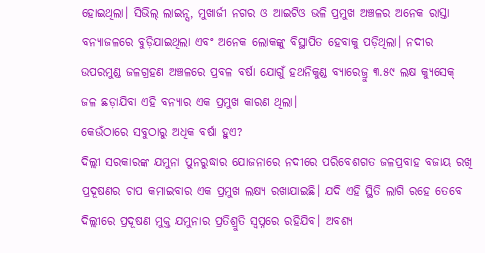ହୋଇଥିଲା। ସିଭିଲ୍ ଲାଇନ୍ସ, ମୁଖାର୍ଜୀ ନଗର ଓ ଆଇଟିଓ ଭଳି ପ୍ରମୁଖ ଅଞ୍ଚଳର ଅନେକ ରାସ୍ତା ବନ୍ୟାଜଳରେ ବୁଡ଼ିଯାଇଥିଲା ଏବଂ ଅନେକ ଲୋକଙ୍କୁ ବିସ୍ଥାପିତ ହେବାକୁ ପଡ଼ିଥିଲା। ନଦୀର ଉପରମୁଣ୍ଡ ଜଳଗ୍ରହଣ ଅଞ୍ଚଳରେ ପ୍ରବଳ ବର୍ଷା ଯୋଗୁଁ ହଥନିକୁଣ୍ଡ ବ୍ୟାରେଜ୍ରୁ ୩.୫୯ ଲକ୍ଷ କ୍ୟୁସେକ୍ ଜଳ ଛଡ଼ାଯିବା ଏହି ବନ୍ୟାର ଏକ ପ୍ରମୁଖ କାରଣ ଥିଲା।
କେଉଁଠାରେ ସବୁଠାରୁ ଅଧିକ ବର୍ଷା ହୁଏ?
ଦିଲ୍ଲୀ ସରକାରଙ୍କ ଯମୁନା ପୁନରୁଦ୍ଧାର ଯୋଜନାରେ ନଦୀରେ ପରିବେଶଗତ ଜଳପ୍ରବାହ ବଜାୟ ରଖି ପ୍ରଦୂଷଣର ଚାପ କମାଇବାର ଏକ ପ୍ରମୁଖ ଲକ୍ଷ୍ୟ ରଖାଯାଇଛି। ଯଦି ଏହି ସ୍ଥିତି ଲାଗି ରହେ ତେବେ ଦିଲ୍ଲୀରେ ପ୍ରଦୂଷଣ ମୁକ୍ତ ଯମୁନାର ପ୍ରତିଶ୍ରୁତି ସ୍ୱପ୍ନରେ ରହିଯିବ। ଅବଶ୍ୟ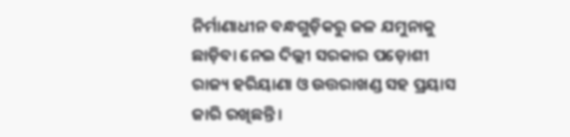ନିର୍ମାଣାଧୀନ ବନ୍ଧଗୁଡ଼ିକରୁ ଜଳ ଯମୁନାକୁ ଛାଡ଼ିବା ନେଇ ଦିଲ୍ଲୀ ସରକାର ପଡ଼ୋଶୀ ରାଜ୍ୟ ହରିୟାଣା ଓ ଉତ୍ତରାଖଣ୍ଡ ସହ ପ୍ରୟାସ ଜାରି ରଖିଛନ୍ତି।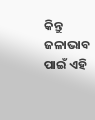କିନ୍ତୁ ଜଳାଭାବ ପାଇଁ ଏହି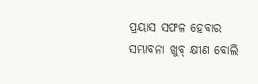ପ୍ରୟାସ ସଫଳ ହେବାର ସମ୍ଭାବନା ଖୁବ୍ କ୍ଷୀଣ ବୋଲି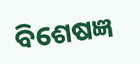ବିଶେଷଜ୍ଞ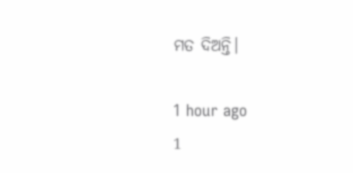ମତ ଦିଅନ୍ତି।

1 hour ago
1